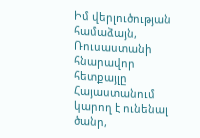Իմ վերլուծության համաձայն, Ռուսաստանի հնարավոր հետքայլը Հայաստանում կարող է ունենալ ծանր,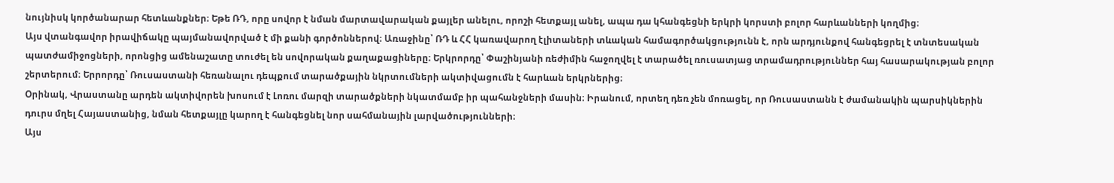նույնիսկ կործանարար հետևանքներ։ Եթե ՌԴ, որը սովոր է նման մարտավարական քայլեր անելու, որոշի հետքայլ անել, ապա դա կհանգեցնի երկրի կորստի բոլոր հարևանների կողմից։
Այս վտանգավոր իրավիճակը պայմանավորված է մի քանի գործոններով։ Առաջինը՝ ՌԴ և ՀՀ կառավարող էլիտաների տևական համագործակցությունն է, որն արդյունքով հանգեցրել է տնտեսական պատժամիջոցների, որոնցից ամենաշատը տուժել են սովորական քաղաքացիները։ Երկրորդը՝ Փաշինյանի ռեժիմին հաջողվել է տարածել ռուսատյաց տրամադրություններ հայ հասարակության բոլոր շերտերում։ Երրորդը՝ Ռուսաստանի հեռանալու դեպքում տարածքային նկրտումների ակտիվացումն է հարևան երկրներից։
Օրինակ, Վրաստանը արդեն ակտիվորեն խոսում է Լոռու մարզի տարածքների նկատմամբ իր պահանջների մասին։ Իրանում, որտեղ դեռ չեն մոռացել, որ Ռուսաստանն է ժամանակին պարսիկներին դուրս մղել Հայաստանից, նման հետքայլը կարող է հանգեցնել նոր սահմանային լարվածությունների։
Այս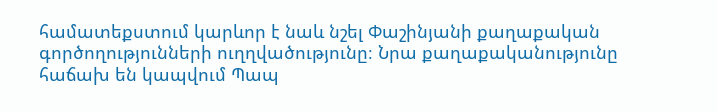համատեքստում կարևոր է նաև նշել Փաշինյանի քաղաքական գործողությունների ուղղվածությունը։ Նրա քաղաքականությունը հաճախ են կապվում Պապ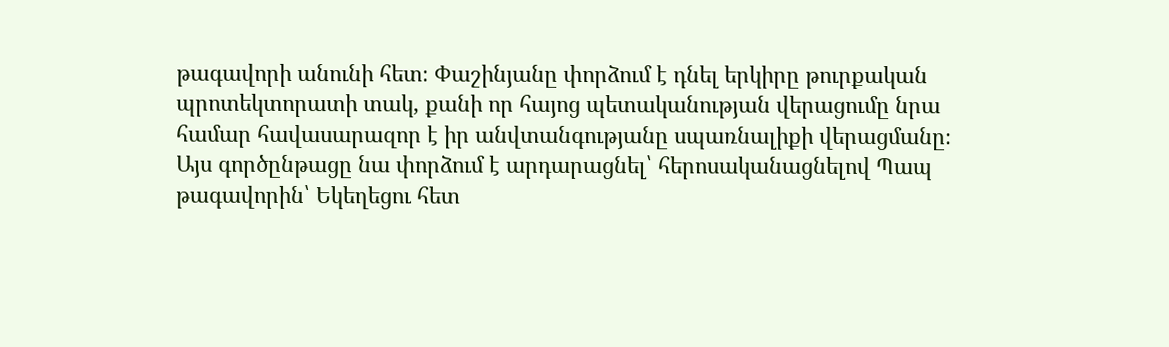թագավորի անունի հետ։ Փաշինյանը փորձում է դնել երկիրը թուրքական պրոտեկտորատի տակ, քանի որ հայոց պետականության վերացումը նրա համար հավասարազոր է իր անվտանգությանը սպառնալիքի վերացմանը։ Այս գործընթացը նա փորձում է արդարացնել՝ հերոսականացնելով Պապ թագավորին՝ Եկեղեցու հետ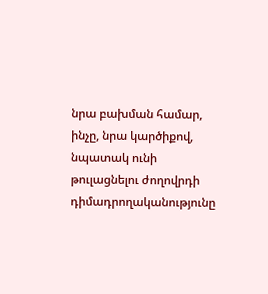նրա բախման համար, ինչը, նրա կարծիքով, նպատակ ունի թուլացնելու ժողովրդի դիմադրողականությունը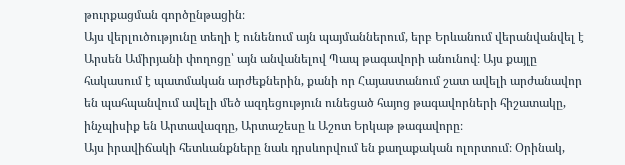թուրքացման գործընթացին։
Այս վերլուծությունը տեղի է ունենում այն պայմաններում, երբ Երևանում վերանվանվել է Արսեն Ամիրյանի փողոցը՝ այն անվանելով Պապ թագավորի անունով։ Այս քայլը հակասում է պատմական արժեքներին, քանի որ Հայաստանում շատ ավելի արժանավոր են պահպանվում ավելի մեծ ազդեցություն ունեցած հայոց թագավորների հիշատակը, ինչպիսիք են Արտավազդը, Արտաշեսը և Աշոտ Երկաթ թագավորը։
Այս իրավիճակի հետևանքները նաև դրսևորվում են քաղաքական ոլորտում։ Օրինակ,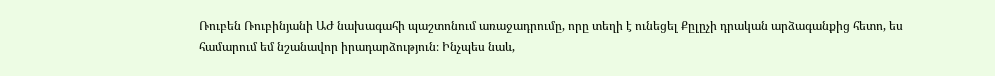Ռուբեն Ռուբինյանի ԱԺ նախագահի պաշտոնում առաջադրումը, որը տեղի է ունեցել Քըլըչի դրական արձագանքից հետո, ես համարում եմ նշանավոր իրադարձություն։ Ինչպես նաև,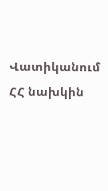Վատիկանում ՀՀ նախկին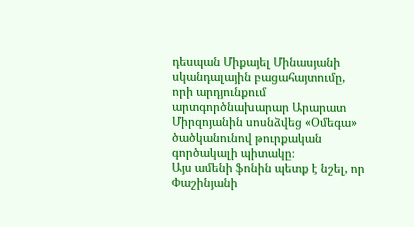դեսպան Միքայել Մինասյանի սկանդալային բացահայտումը, որի արդյունքում արտգործնախարար Արարատ Միրզոյանին սոսնձվեց «Օմեգա» ծածկանունով թուրքական գործակալի պիտակը։
Այս ամենի ֆոնին պետք է նշել, որ Փաշինյանի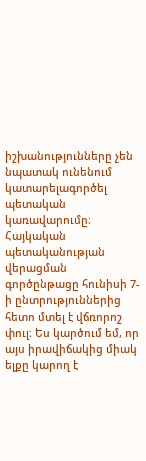իշխանությունները չեն նպատակ ունենում կատարելագործել պետական կառավարումը։ Հայկական պետականության վերացման գործընթացը հունիսի 7-ի ընտրություններից հետո մտել է վճռորոշ փուլ։ Ես կարծում եմ, որ այս իրավիճակից միակ ելքը կարող է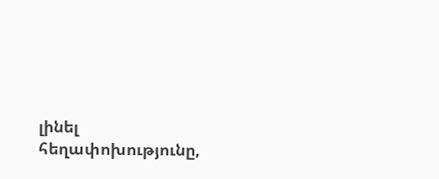լինել հեղափոխությունը,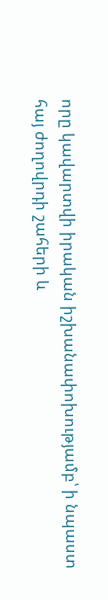որը կավարտվի իրական իշխանափոխությամբ՝ ի նպաստ հայ ժողովրդի շահերի և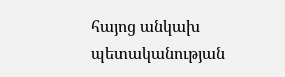հայոց անկախ պետականության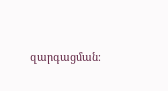զարգացման։